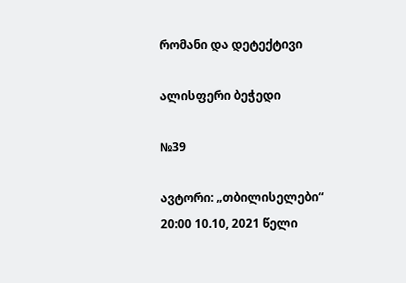რომანი და დეტექტივი

ალისფერი ბეჭედი

№39

ავტორი: „თბილისელები“ 20:00 10.10, 2021 წელი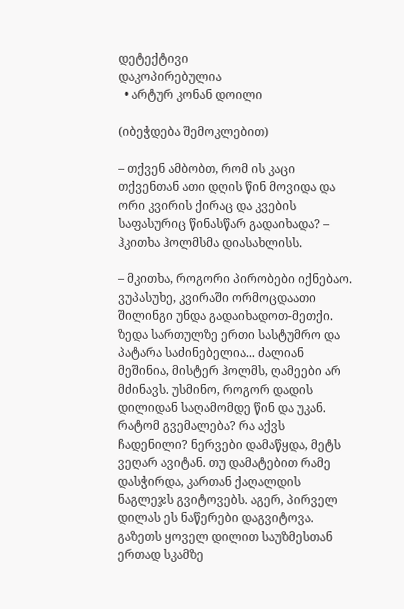დეტექტივი
დაკოპირებულია
  • არტურ კონან დოილი

(იბეჭდება შემოკლებით)

– თქვენ ამბობთ, რომ ის კაცი თქვენთან ათი დღის წინ მოვიდა და ორი კვირის ქირაც და კვების საფასურიც წინასწარ გადაიხადა? – ჰკითხა ჰოლმსმა დიასახლისს.

– მკითხა, როგორი პირობები იქნებაო. ვუპასუხე, კვირაში ორმოცდაათი შილინგი უნდა გადაიხადოთ-მეთქი. ზედა სართულზე ერთი სასტუმრო და პატარა საძინებელია... ძალიან მეშინია, მისტერ ჰოლმს, ღამეები არ მძინავს. უსმინო, როგორ დადის დილიდან საღამომდე წინ და უკან. რატომ გვემალება? რა აქვს ჩადენილი? ნერვები დამაწყდა, მეტს ვეღარ ავიტან. თუ დამატებით რამე დასჭირდა, კართან ქაღალდის ნაგლეჯს გვიტოვებს. აგერ, პირველ დილას ეს ნაწერები დაგვიტოვა. გაზეთს ყოველ დილით საუზმესთან ერთად სკამზე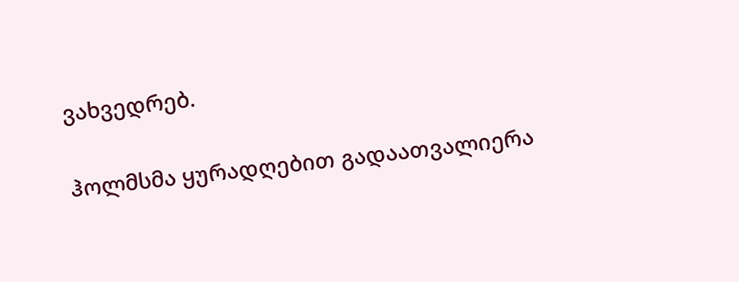ვახვედრებ.

ჰოლმსმა ყურადღებით გადაათვალიერა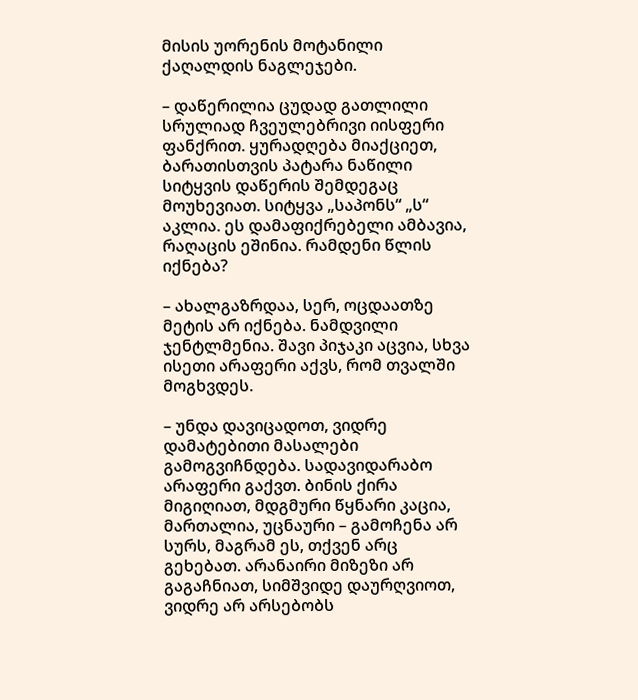მისის უორენის მოტანილი ქაღალდის ნაგლეჯები.

– დაწერილია ცუდად გათლილი სრულიად ჩვეულებრივი იისფერი ფანქრით. ყურადღება მიაქციეთ, ბარათისთვის პატარა ნაწილი სიტყვის დაწერის შემდეგაც მოუხევიათ. სიტყვა „საპონს“ „ს“ აკლია. ეს დამაფიქრებელი ამბავია, რაღაცის ეშინია. რამდენი წლის იქნება?

– ახალგაზრდაა, სერ, ოცდაათზე მეტის არ იქნება. ნამდვილი ჯენტლმენია. შავი პიჯაკი აცვია, სხვა ისეთი არაფერი აქვს, რომ თვალში მოგხვდეს.

– უნდა დავიცადოთ, ვიდრე დამატებითი მასალები გამოგვიჩნდება. სადავიდარაბო არაფერი გაქვთ. ბინის ქირა მიგიღიათ, მდგმური წყნარი კაცია, მართალია, უცნაური – გამოჩენა არ სურს, მაგრამ ეს, თქვენ არც გეხებათ. არანაირი მიზეზი არ გაგაჩნიათ, სიმშვიდე დაურღვიოთ, ვიდრე არ არსებობს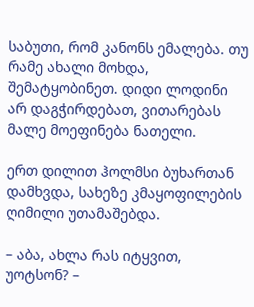საბუთი, რომ კანონს ემალება. თუ რამე ახალი მოხდა, შემატყობინეთ. დიდი ლოდინი არ დაგჭირდებათ, ვითარებას მალე მოეფინება ნათელი.

ერთ დილით ჰოლმსი ბუხართან დამხვდა, სახეზე კმაყოფილების ღიმილი უთამაშებდა.

– აბა, ახლა რას იტყვით, უოტსონ? –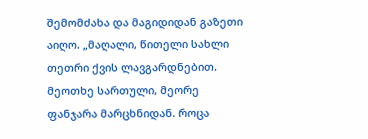შემომძახა და მაგიდიდან გაზეთი აიღო. „მაღალი, წითელი სახლი თეთრი ქვის ლავგარდნებით. მეოთხე სართული, მეორე ფანჯარა მარცხნიდან. როცა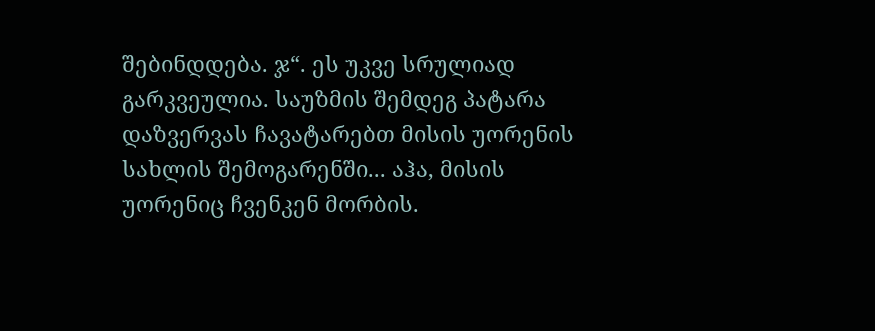შებინდდება. ჯ“. ეს უკვე სრულიად გარკვეულია. საუზმის შემდეგ პატარა დაზვერვას ჩავატარებთ მისის უორენის სახლის შემოგარენში... აჰა, მისის უორენიც ჩვენკენ მორბის.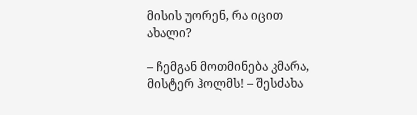მისის უორენ, რა იცით ახალი?

– ჩემგან მოთმინება კმარა, მისტერ ჰოლმს! – შესძახა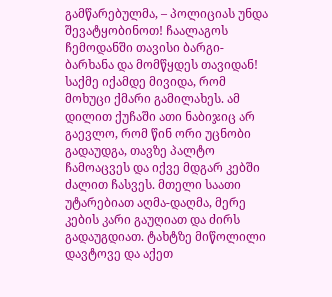გამწარებულმა, – პოლიციას უნდა შევატყობინოთ! ჩაალაგოს ჩემოდანში თავისი ბარგი-ბარხანა და მომწყდეს თავიდან! საქმე იქამდე მივიდა, რომ მოხუცი ქმარი გამილახეს. ამ დილით ქუჩაში ათი ნაბიჯიც არ გაევლო, რომ წინ ორი უცნობი გადაუდგა, თავზე პალტო ჩამოაცვეს და იქვე მდგარ კებში ძალით ჩასვეს. მთელი საათი უტარებიათ აღმა-დაღმა, მერე კების კარი გაუღიათ და ძირს გადაუგდიათ. ტახტზე მიწოლილი დავტოვე და აქეთ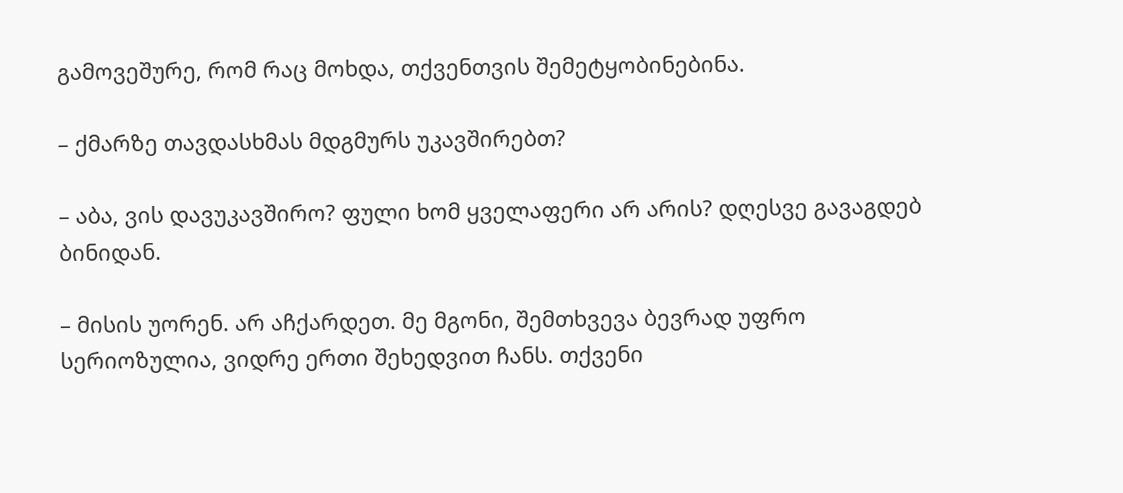გამოვეშურე, რომ რაც მოხდა, თქვენთვის შემეტყობინებინა.

– ქმარზე თავდასხმას მდგმურს უკავშირებთ?

– აბა, ვის დავუკავშირო? ფული ხომ ყველაფერი არ არის? დღესვე გავაგდებ ბინიდან.

– მისის უორენ. არ აჩქარდეთ. მე მგონი, შემთხვევა ბევრად უფრო სერიოზულია, ვიდრე ერთი შეხედვით ჩანს. თქვენი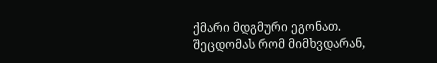ქმარი მდგმური ეგონათ. შეცდომას რომ მიმხვდარან,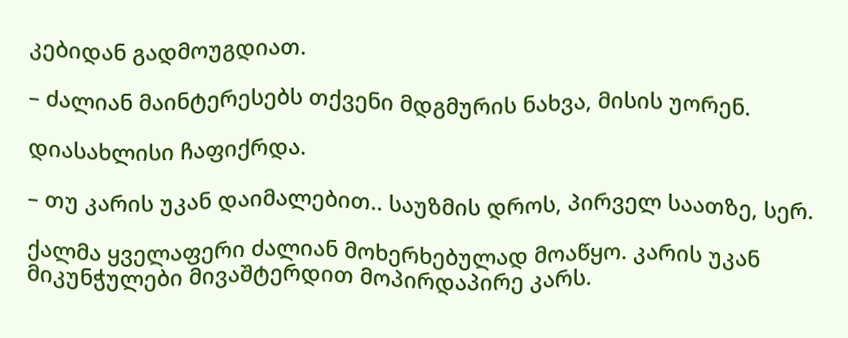კებიდან გადმოუგდიათ.

– ძალიან მაინტერესებს თქვენი მდგმურის ნახვა, მისის უორენ.

დიასახლისი ჩაფიქრდა.

– თუ კარის უკან დაიმალებით.. საუზმის დროს, პირველ საათზე, სერ.

ქალმა ყველაფერი ძალიან მოხერხებულად მოაწყო. კარის უკან მიკუნჭულები მივაშტერდით მოპირდაპირე კარს.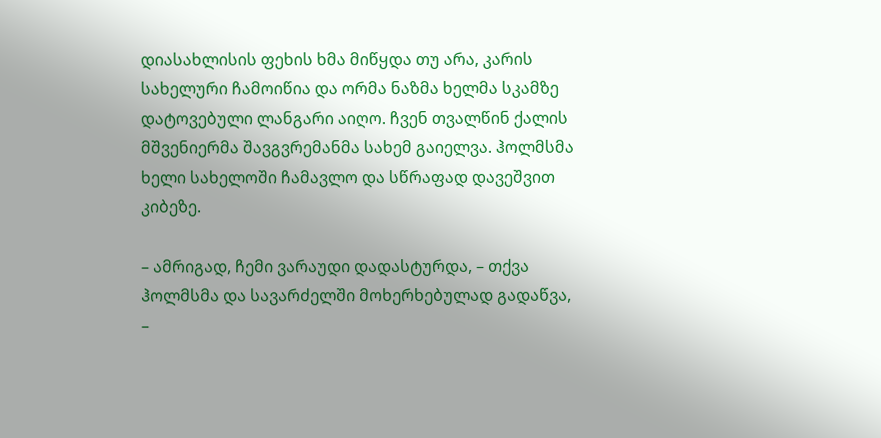დიასახლისის ფეხის ხმა მიწყდა თუ არა, კარის სახელური ჩამოიწია და ორმა ნაზმა ხელმა სკამზე დატოვებული ლანგარი აიღო. ჩვენ თვალწინ ქალის მშვენიერმა შავგვრემანმა სახემ გაიელვა. ჰოლმსმა ხელი სახელოში ჩამავლო და სწრაფად დავეშვით კიბეზე.

– ამრიგად, ჩემი ვარაუდი დადასტურდა, – თქვა ჰოლმსმა და სავარძელში მოხერხებულად გადაწვა, –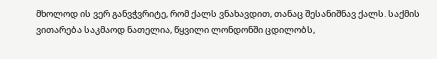მხოლოდ ის ვერ განვჭვრიტე, რომ ქალს ვნახავდით, თანაც შესანიშნავ ქალს. საქმის ვითარება საკმაოდ ნათელია, წყვილი ლონდონში ცდილობს,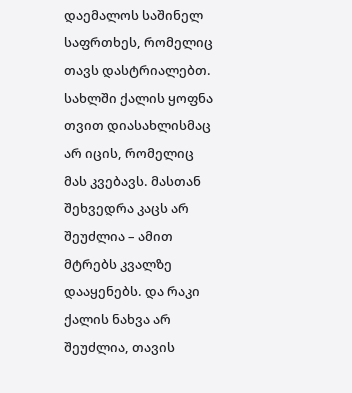დაემალოს საშინელ საფრთხეს, რომელიც თავს დასტრიალებთ. სახლში ქალის ყოფნა თვით დიასახლისმაც არ იცის, რომელიც მას კვებავს. მასთან შეხვედრა კაცს არ შეუძლია – ამით მტრებს კვალზე დააყენებს. და რაკი ქალის ნახვა არ შეუძლია, თავის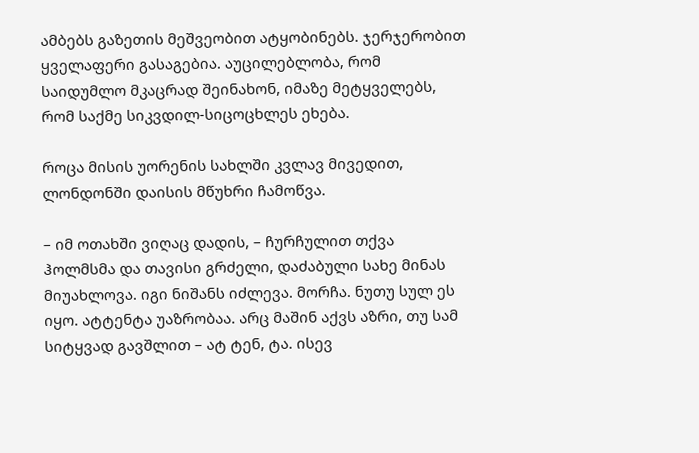ამბებს გაზეთის მეშვეობით ატყობინებს. ჯერჯერობით ყველაფერი გასაგებია. აუცილებლობა, რომ საიდუმლო მკაცრად შეინახონ, იმაზე მეტყველებს, რომ საქმე სიკვდილ-სიცოცხლეს ეხება.

როცა მისის უორენის სახლში კვლავ მივედით, ლონდონში დაისის მწუხრი ჩამოწვა.

– იმ ოთახში ვიღაც დადის, – ჩურჩულით თქვა ჰოლმსმა და თავისი გრძელი, დაძაბული სახე მინას მიუახლოვა. იგი ნიშანს იძლევა. მორჩა. ნუთუ სულ ეს იყო. ატტენტა უაზრობაა. არც მაშინ აქვს აზრი, თუ სამ სიტყვად გავშლით – ატ ტენ, ტა. ისევ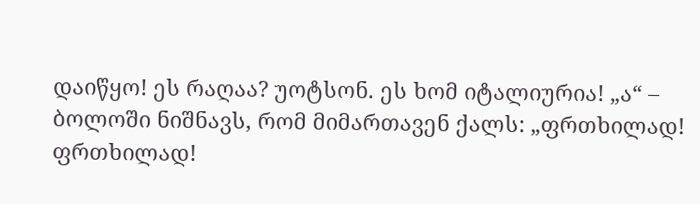დაიწყო! ეს რაღაა? უოტსონ. ეს ხომ იტალიურია! „ა“ – ბოლოში ნიშნავს, რომ მიმართავენ ქალს: „ფრთხილად! ფრთხილად!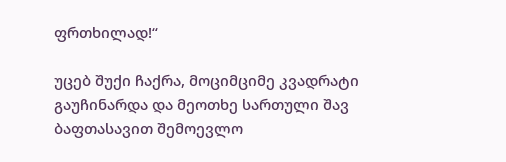ფრთხილად!“

უცებ შუქი ჩაქრა, მოციმციმე კვადრატი გაუჩინარდა და მეოთხე სართული შავ ბაფთასავით შემოევლო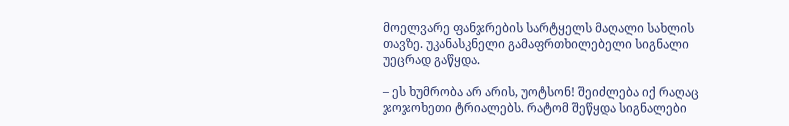მოელვარე ფანჯრების სარტყელს მაღალი სახლის თავზე. უკანასკნელი გამაფრთხილებელი სიგნალი უეცრად გაწყდა.

– ეს ხუმრობა არ არის, უოტსონ! შეიძლება იქ რაღაც ჯოჯოხეთი ტრიალებს. რატომ შეწყდა სიგნალები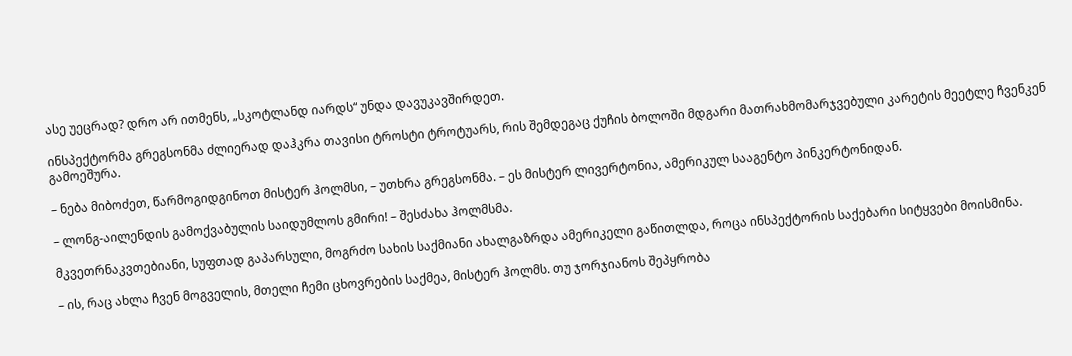ასე უეცრად? დრო არ ითმენს, „სკოტლანდ იარდს“ უნდა დავუკავშირდეთ.

ინსპექტორმა გრეგსონმა ძლიერად დაჰკრა თავისი ტროსტი ტროტუარს, რის შემდეგაც ქუჩის ბოლოში მდგარი მათრახმომარჯვებული კარეტის მეეტლე ჩვენკენ გამოეშურა.

– ნება მიბოძეთ, წარმოგიდგინოთ მისტერ ჰოლმსი, – უთხრა გრეგსონმა. – ეს მისტერ ლივერტონია, ამერიკულ სააგენტო პინკერტონიდან.

– ლონგ-აილენდის გამოქვაბულის საიდუმლოს გმირი! – შესძახა ჰოლმსმა.

მკვეთრნაკვთებიანი, სუფთად გაპარსული, მოგრძო სახის საქმიანი ახალგაზრდა ამერიკელი გაწითლდა, როცა ინსპექტორის საქებარი სიტყვები მოისმინა.

– ის, რაც ახლა ჩვენ მოგველის, მთელი ჩემი ცხოვრების საქმეა, მისტერ ჰოლმს. თუ ჯორჯიანოს შეპყრობა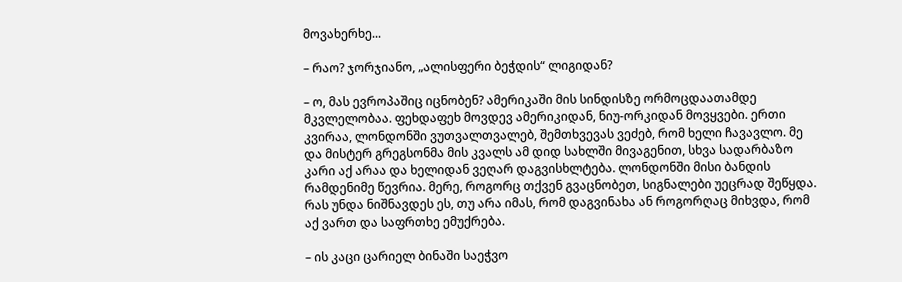მოვახერხე...

– რაო? ჯორჯიანო, „ალისფერი ბეჭდის“ ლიგიდან?

– ო, მას ევროპაშიც იცნობენ? ამერიკაში მის სინდისზე ორმოცდაათამდე მკვლელობაა. ფეხდაფეხ მოვდევ ამერიკიდან, ნიუ-ორკიდან მოვყვები. ერთი კვირაა, ლონდონში ვუთვალთვალებ, შემთხვევას ვეძებ, რომ ხელი ჩავავლო. მე და მისტერ გრეგსონმა მის კვალს ამ დიდ სახლში მივაგენით, სხვა სადარბაზო კარი აქ არაა და ხელიდან ვეღარ დაგვისხლტება. ლონდონში მისი ბანდის რამდენიმე წევრია. მერე, როგორც თქვენ გვაცნობეთ, სიგნალები უეცრად შეწყდა. რას უნდა ნიშნავდეს ეს, თუ არა იმას, რომ დაგვინახა ან როგორღაც მიხვდა, რომ აქ ვართ და საფრთხე ემუქრება.

– ის კაცი ცარიელ ბინაში საეჭვო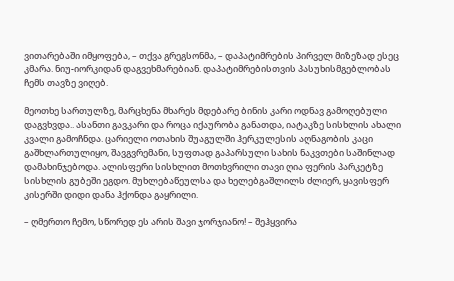ვითარებაში იმყოფება, – თქვა გრეგსონმა, – დაპატიმრების პირველ მიზეზად ესეც კმარა. ნიუ-იორკიდან დაგვეხმარებიან. დაპატიმრებისთვის პასუხისმგებლობას ჩემს თავზე ვიღებ.

მეოთხე სართულზე, მარცხენა მხარეს მდებარე ბინის კარი ოდნავ გამოღებული დაგვხვდა.. ასანთი გავკარი და როცა იქაურობა განათდა, იატაკზე სისხლის ახალი კვალი გამოჩნდა. ცარიელი ოთახის შუაგულში ჰერკულესის აღნაგობის კაცი გაშხლართულიყო, შავგვრემანი, სუფთად გაპარსული სახის ნაკვთები საშინლად დამახინჯებოდა. ალისფერი სისხლით მოთხვრილი თავი ღია ფერის პარკეტზე სისხლის გუბეში ეგდო. მუხლებაწეულსა და ხელებგაშლილს ძლიერ, ყავისფერ კისერში დიდი დანა ჰქონდა გაყრილი.

– ღმერთო ჩემო, სწორედ ეს არის შავი ჯორჯიანო! – შეჰყვირა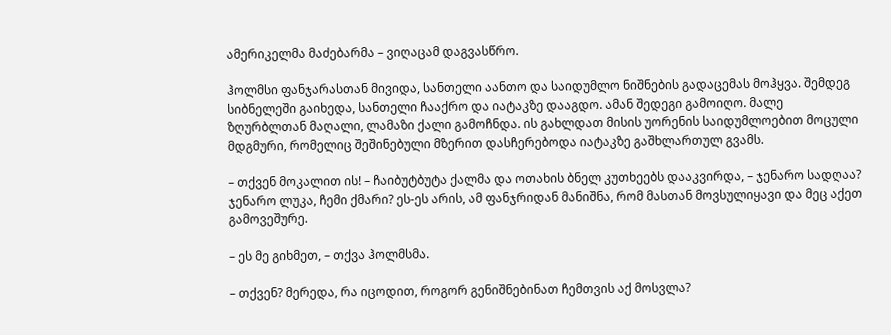ამერიკელმა მაძებარმა – ვიღაცამ დაგვასწრო.

ჰოლმსი ფანჯარასთან მივიდა, სანთელი აანთო და საიდუმლო ნიშნების გადაცემას მოჰყვა. შემდეგ სიბნელეში გაიხედა, სანთელი ჩააქრო და იატაკზე დააგდო. ამან შედეგი გამოიღო. მალე ზღურბლთან მაღალი, ლამაზი ქალი გამოჩნდა. ის გახლდათ მისის უორენის საიდუმლოებით მოცული მდგმური, რომელიც შეშინებული მზერით დასჩერებოდა იატაკზე გაშხლართულ გვამს.

– თქვენ მოკალით ის! – ჩაიბუტბუტა ქალმა და ოთახის ბნელ კუთხეებს დააკვირდა, – ჯენარო სადღაა? ჯენარო ლუკა, ჩემი ქმარი? ეს-ეს არის, ამ ფანჯრიდან მანიშნა, რომ მასთან მოვსულიყავი და მეც აქეთ გამოვეშურე.

– ეს მე გიხმეთ, – თქვა ჰოლმსმა.

– თქვენ? მერედა, რა იცოდით, როგორ გენიშნებინათ ჩემთვის აქ მოსვლა?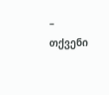– თქვენი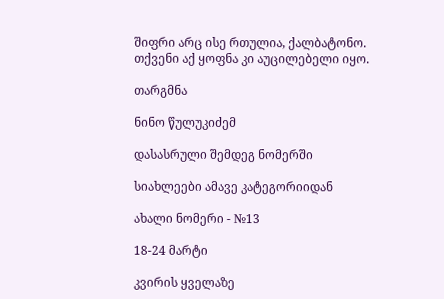შიფრი არც ისე რთულია, ქალბატონო. თქვენი აქ ყოფნა კი აუცილებელი იყო.

თარგმნა

ნინო წულუკიძემ

დასასრული შემდეგ ნომერში

სიახლეები ამავე კატეგორიიდან

ახალი ნომერი - №13

18-24 მარტი

კვირის ყველაზე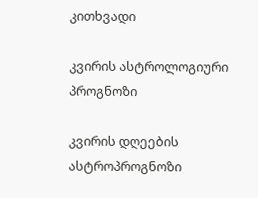კითხვადი

კვირის ასტროლოგიური
პროგნოზი

კვირის დღეების ასტროპროგნოზი